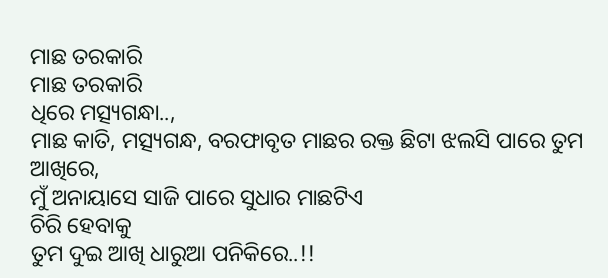ମାଛ ତରକାରି
ମାଛ ତରକାରି
ଧିରେ ମତ୍ସ୍ୟଗନ୍ଧା..,
ମାଛ କାତି, ମତ୍ସ୍ୟଗନ୍ଧ, ବରଫାବୃତ ମାଛର ରକ୍ତ ଛିଟା ଝଲସି ପାରେ ତୁମ ଆଖିରେ,
ମୁଁ ଅନାୟାସେ ସାଜି ପାରେ ସୁଧାର ମାଛଟିଏ
ଚିରି ହେବାକୁ
ତୁମ ଦୁଇ ଆଖି ଧାରୁଆ ପନିକିରେ..!!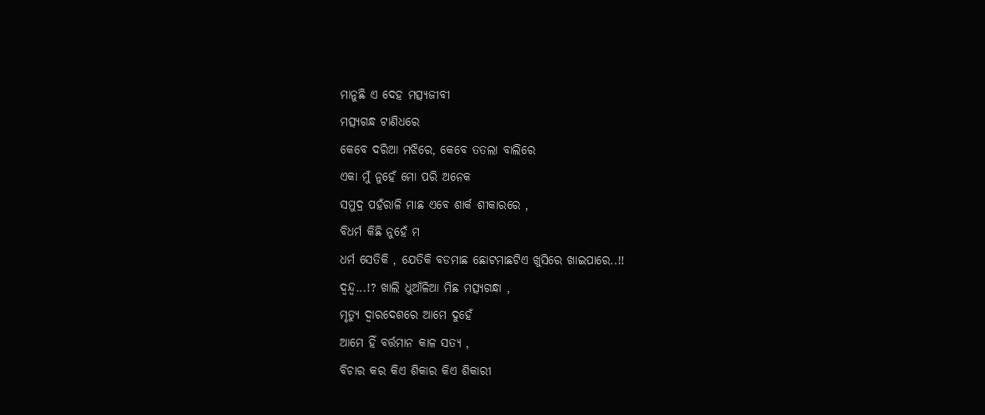ମାନୁଛି ଏ ଦେହ ମତ୍ସ୍ୟଜୀବୀ
ମତ୍ସ୍ୟଗନ୍ଧ ଟାଣିଧରେ
କେବେ ଦରିଆ ମଝିରେ, କେବେ ତତଲା ବାଲିରେ
ଏକା ମୁଁ ନୁହେଁ ମୋ ପରି ଅନେକ
ସମୁଦ୍ର ପହଁରାଳି ମାଛ ଏବେ ଶାର୍କ ଶୀକାରରେ ,
ବିଧର୍ମ କିଛି ନୁହେଁ ମ
ଧର୍ମ ସେତିକି , ଯେତିକି ବଡମାଛ ଛୋଟମାଛଟିଏ ଖୁସିରେ ଖାଇପାରେ..!!
ଦ୍ୱନ୍ଦ୍ୱ...!? ଖାଲି ଧୁଆଁଳିଆ ମିଛ ମତ୍ସ୍ୟଗନ୍ଧା ,
ମୃତ୍ୟୁ ଦ୍ୱାରଦେଶରେ ଆମେ ଦୁହେଁ
ଆମେ ହିଁ ବର୍ତ୍ତମାନ କାଳ ସତ୍ୟ ,
ବିଚାର କର କିଏ ଶିକାର କିଏ ଶିକାରୀ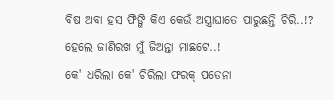ବିଷ ଅବା ହସ ଫିଙ୍ଗି କିଏ କେଉଁ ଅସ୍ତ୍ରାଘାତେ ପାରୁଛନ୍ତି ଚିରି..!?
ହେଲେ ଜାଣିରଖ ମୁଁ ଜିଅନ୍ତା ମାଛଟେ..!
କେ' ଧରିଲା କେ' ଚିରିଲା ଫରକ୍ ପଡେନା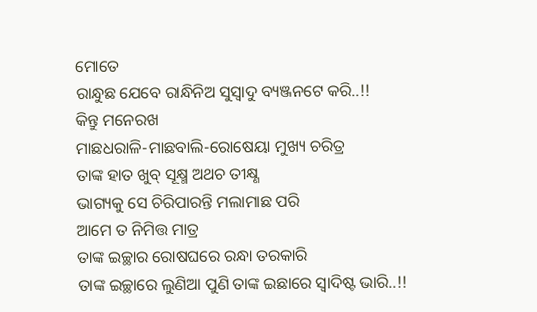ମୋତେ
ରାନ୍ଧୁଛ ଯେବେ ରାନ୍ଧିନିଅ ସୁସ୍ୱାଦୁ ବ୍ୟଞ୍ଜନଟେ କରି..!!
କିନ୍ତୁ ମନେରଖ
ମାଛଧରାଳି-ମାଛବାଲି-ରୋଷେୟା ମୁଖ୍ୟ ଚରିତ୍ର
ତାଙ୍କ ହାତ ଖୁବ୍ ସୂକ୍ଷ୍ମ ଅଥଚ ତୀକ୍ଷ୍ଣ
ଭାଗ୍ୟକୁ ସେ ଚିରିପାରନ୍ତି ମଲାମାଛ ପରି
ଆମେ ତ ନିମିତ୍ତ ମାତ୍ର
ତାଙ୍କ ଇଚ୍ଛାର ରୋଷଘରେ ରନ୍ଧା ତରକାରି
ତାଙ୍କ ଇଚ୍ଛାରେ ଲୁଣିଆ ପୁଣି ତାଙ୍କ ଇଛାରେ ସ୍ୱାଦିଷ୍ଟ ଭାରି..!!